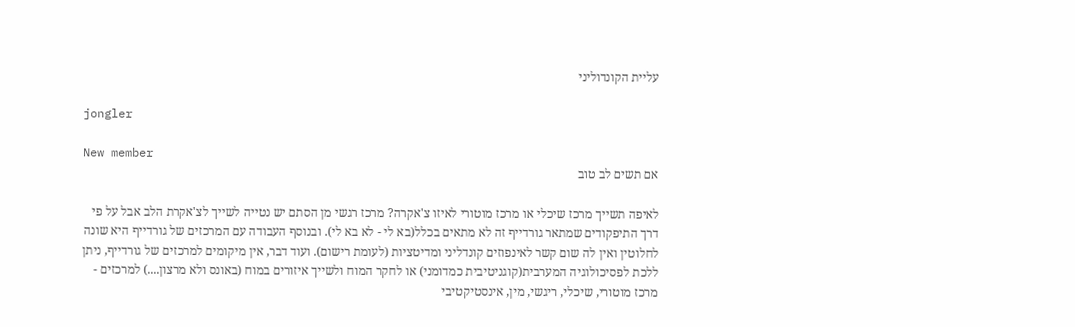עליית הקונדוליני

jongler

New member
אם תשים לב טוב

לאיפה תשייך מרכז שיכלי או מרכז מוטורי לאיזו צ'אקרה? מרכז רגשי מן הסתם יש נטייה לשייך לצ'אקרת הלב אבל על פי דרך התיפקודים שמתאר גורדייף זה לא מתאים בכלל(בא לי - לא בא לי). ובנוסף העבודה עם המרכזים של גורדייף היא שונה לחלוטין ואין לה שום קשר לאינפוזים קונדליני ומדיטציות (לעומת רישום). ועוד דבר, אין מיקומים למרכזים של גורדייף, ניתן ללכת לפסיכולוגיה המערבית(קוגניטיבית כמדומני) או לחקר המוח ולשייך איזורים במוח (באונס ולא מרצון....) למרכזים - מרכז מוטורי, שיכלי, ריגשי, מין, אינסטיקטיבי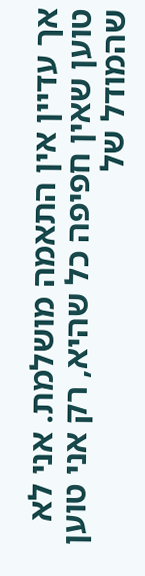אך עדיין אין התאמה מושלמת. אני לא טוען שאין חפיפה כל שהיא, רק אני טוען שהמודל של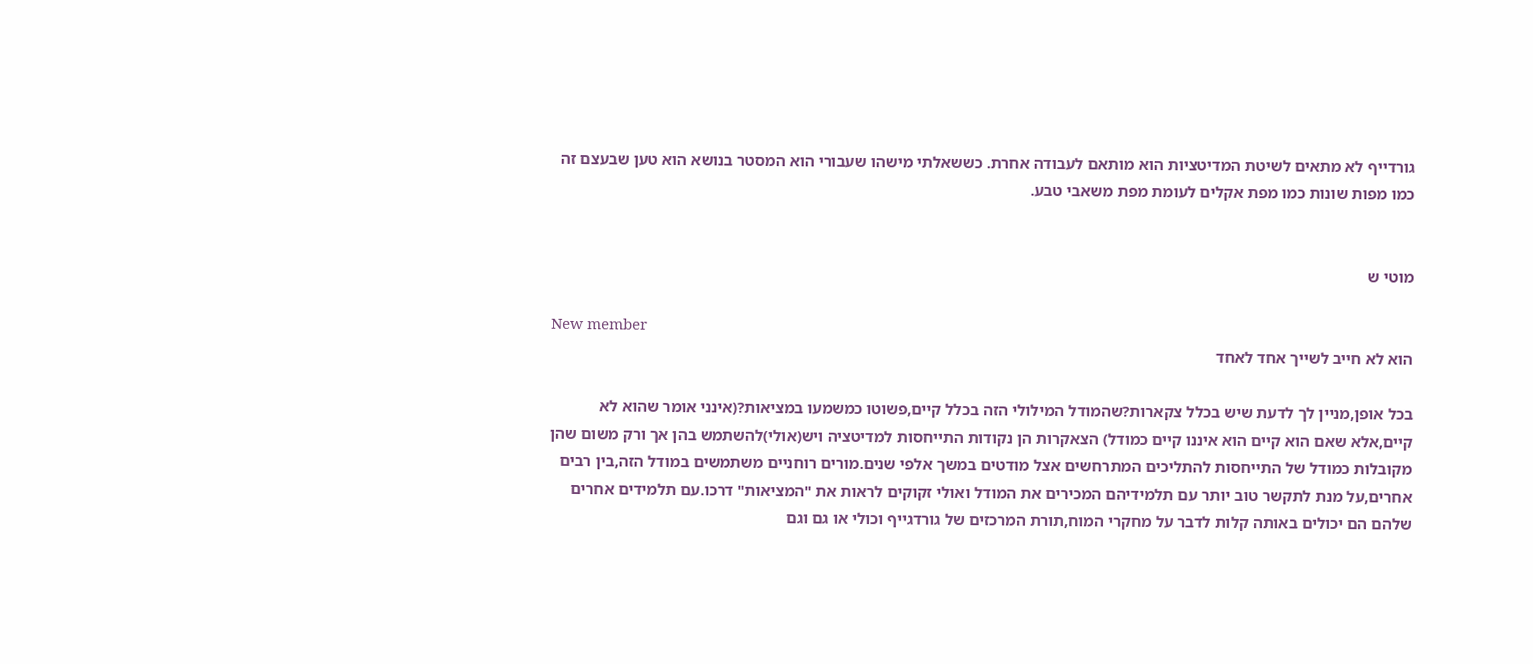גורדייף לא מתאים לשיטת המדיטציות הוא מותאם לעבודה אחרת. כששאלתי מישהו שעבורי הוא המסטר בנושא הוא טען שבעצם זה כמו מפות שונות כמו מפת אקלים לעומת מפת משאבי טבע.


מוטי ש

New member
הוא לא חייב לשייך אחד לאחד

בכל אופן,מניין לך לדעת שיש בכלל צקארות?שהמודל המילולי הזה בכלל קיים,פשוטו כמשמעו במציאות?(אינני אומר שהוא לא קיים,אלא שאם הוא קיים הוא איננו קיים כמודל) הצאקרות הן נקודות התייחסות למדיטציה ויש(אולי)להשתמש בהן אך ורק משום שהן מקובלות כמודל של התייחסות להתליכים המתרחשים אצל מודטים במשך אלפי שנים.מורים רוחניים משתמשים במודל הזה,בין רבים אחרים,על מנת לתקשר טוב יותר עם תלמידיהם המכירים את המודל ואולי זקוקים לראות את "המציאות" דרכו.עם תלמידים אחרים שלהם הם יכולים באותה קלות לדבר על מחקרי המוח,תורת המרכזים של גורדגייף וכולי או גם וגם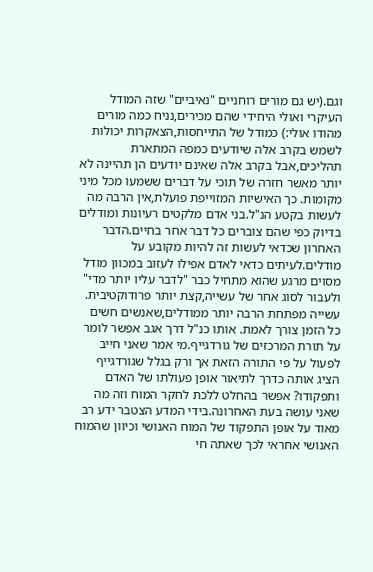וגם.(יש גם מורים רוחניים "נאיביים" שזה המודל העיקרי ואולי היחידי שהם מכירים,נניח כמה מורים מהודו אולי:) כמודל של התייחסות,הצאקרות יכולות לשמש בקרב אלה שיודעים כמפה המתארת תהליכים,אבל בקרב אלה שאינם יודעים הן תהיינה לא יותר מאשר חזרה של תוכי על דברים ששמעו מכל מיני מקומות. כך האישיות המזוייפת פועלת,אין הרבה מה לעשות בקטע הנ"ל.בני אדם מלקטים רעיונות ומודלים בדיוק כפי שהם צוברים כל דבר אחר בחיים.הדבר האחרון שכדאי לעשות זה להיות מקובע על מודלים.לעיתים כדאי לאדם אפילו לעזוב במכוון מודל מסוים מרגע שהוא מתחיל כבר "לדבר עליו יותר מדי" ולעבור לסוג אחר של עשייה,קצת יותר פרודוקטיבית. עשייה מפתחת הרבה יותר ממודלים,שאנשים חשים כל הזמן צורך לאמת. אותו כנ"ל דרך אגב אפשר לומר על תורת המרכזים של גורדגייף.מי אמר שאני חייב לפעול על פי התורה הזאת אך ורק בגלל שגורדגייף הציג אותה כדרך לתיאור אופן פעולתו של האדם ותפקודו? אפשר בהחלט ללכת לחקר המוח וזה מה שאני עושה בעת האחרונה.בידי המדע הצטבר ידע רב מאוד על אופן התפקוד של המוח האנושי וכיוון שהמוח האנושי אחראי לכך שאתה חי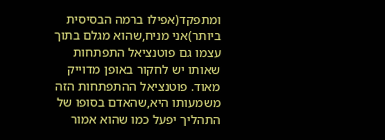ומתפקד(אפילו ברמה הבסיסית ביותר)אני מניח,שהוא מגלם בתוך עצמו גם פוטנציאל התפתחות שאותו יש לחקור באופן מדוייק מאוד. פוטנציאל ההתפתחות הזה משמעותו היא,שהאדם בסופו של התהליך יפעל כמו שהוא אמור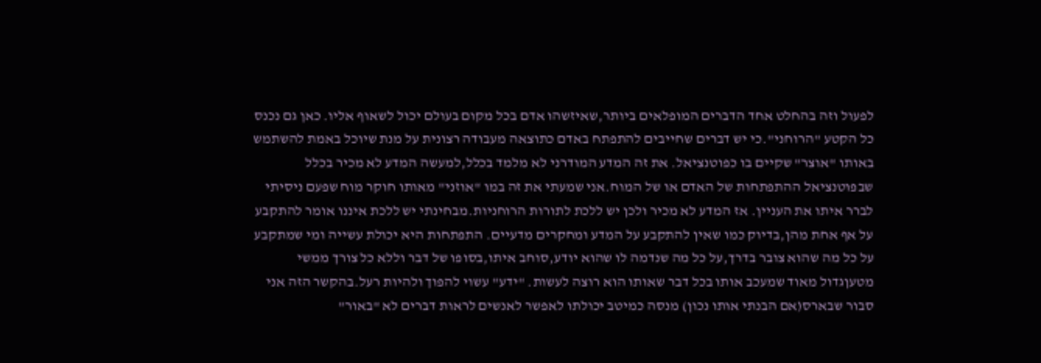לפעול וזה בהחלט אחד הדברים המופלאים ביותר,שאיזשהו אדם בכל מקום בעולם יכול לשאוף אליו. כאן גם נכנס כל הקטע "הרוחני".כי יש דברים שחייבים להתפתח באדם כתוצאה מעבודה רצונית על מנת שיוכל באמת להשתמש באותו "אוצר" שקיים בו כפוטנציאל. את זה המדע המודרני לא מלמד בכלל,למעשה המדע לא מכיר בכלל שבפוטנציאל ההתפתחות של האדם או של המוח.אני שמעתי את זה במו "אוזני" מאותו חוקר מוח שפעם ניסיתי לברר איתו את העניין. אז המדע לא מכיר ולכן יש ללכת לתורות הרוחניות.מבחינתי יש ללכת איננו אומר להתקבע על אף אחת מהן,בדיוק כמו שאין להתקבע על המדע ומחקרים מדעיים. התפתחות היא יכולת עשייה ומי שמתקבע על כל מה שהוא צובר בדרך,על כל מה שנדמה לו שהוא יודע,סוחב איתו,בסופו של דבר וללא כל צורך ממשי מטעןגדול מאוד שמעכב אותו בכל דבר שאותו הוא רוצה לעשות. "ידע" עשוי להפוך ולהיות רעל.בהקשר הזה אני סבור שבארס(אם הבנתי אותו נכון) מנסה כמיטב יכולתו לאפשר לאנשים לראות דברים לא "באור"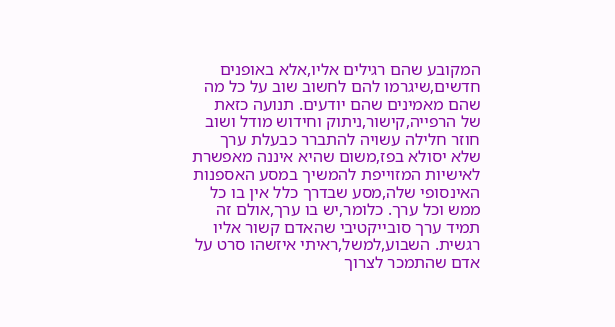המקובע שהם רגילים אליו,אלא באופנים חדשים,שיגרמו להם לחשוב שוב על כל מה שהם מאמינים שהם יודעים. תנועה כזאת של הרפייה,קישור,ניתוק וחידוש מודל ושוב חוזר חלילה עשויה להתברר כבעלת ערך שלא יסולא בפז,משום שהיא איננה מאפשרת לאישיות המזוייפת להמשיך במסע האספנות האינסופי שלה,מסע שבדרך כלל אין בו כל ממש וכל ערך. כלומר,יש בו ערך,אולם זה תמיד ערך סובייקטיבי שהאדם קשור אליו רגשית. השבוע,למשל,ראיתי איזשהו סרט על אדם שהתמכר לצרוך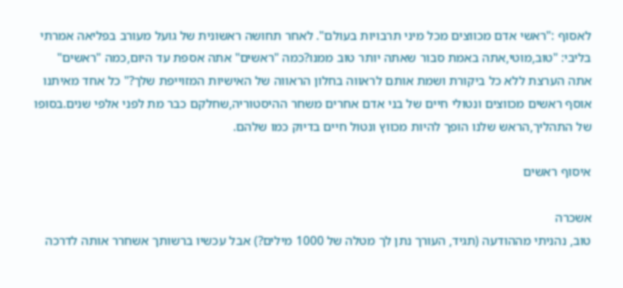לאסוף :"ראשי אדם מכווצים מכל מיני תרבויות בעולם". לאחר תחושה ראשונית של גועל מעורב בפליאה אמרתי בליבי: "טוב,מוטי,אתה באמת סבור שאתה יותר טוב ממנו?כמה "ראשים" אתה אספת עד היום,כמה "ראשים" אתה הערצת ללא כל ביקורת ושמת אותם לראווה בחלון הראווה של האישיות המזוייפת שלך?" כל אחד מאיתנו אוסף ראשים מכווצים ונטולי חיים של בני אדם אחרים משחר ההיסטוריה,שחלקם כבר מת לפני אלפי שנים.בסופו של התהליך,הראש שלנו הופך להיות מכווץ ונטול חיים בדיוק כמו שלהם.

איסוף ראשים

אשכרה
טוב, נהניתי מההודעה (תגיד, העורך נתן לך מטלה של 1000 מילים?) אבל עכשיו ברשותך אשחרר אותה לדרכה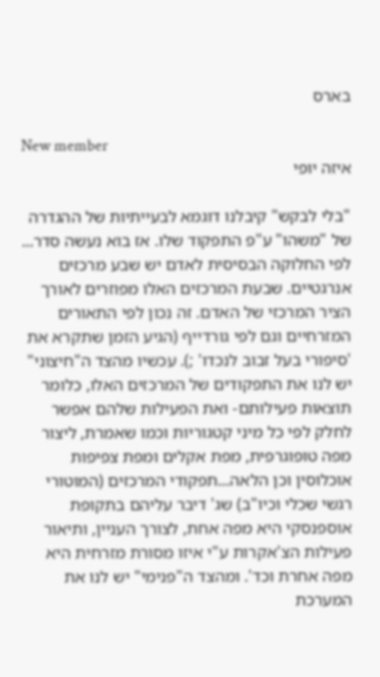בארס

New member
איזה יופי

"בלי לבקש" קיבלנו דוגמא לבעייתיות של ההגדרה של "משהו" ע"פ התפקוד שלו. אז בוא נעשה סדר... לפי החלוקה הבסיסית לאדם יש שבע מרכזים אנרגטיים. שבעת המרכזים האלו מפוזרים לאורך הציר המרכזי של האדם. זה נכון לפי התאורים המזרחיים וגם לפי גורדייף (הגיע הזמן שתקרא את 'סיפורי בעל זבוב לנכדו' ;). עכשיו מהצד ה"חיצוני" יש לנו את התפקודים של המרכזים האלו, כלומר תוצאות פעילותם- ואת הפעילות שלהם אפשר לחלק לפי כל מיני קטגוריות וכמו שאמרת, ליצור מפה טופוגרפית, מפת אקלים ומפת צפיפות אוכלוסין וכן הלאה...תפקודי המרכזים (המוטורי רגשי שכלי וכיו"ב) שג' דיבר עליהם בתקופת אוספנסקי היא מפה אחת, לצורך העניין, ותיאור פעילות הצ'אקרות ע"י איזו מסורת מזרחית היא מפה אחרת וכד'. ומהצד ה"פנימי" יש לנו את המערכת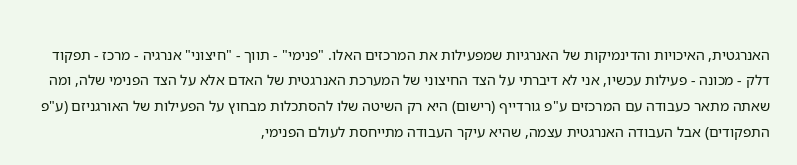האנרגטית, האיכויות והדינמיקות של האנרגיות שמפעילות את המרכזים האלו. "פנימי" - תווך - "חיצוני" אנרגיה - מרכז - תפקוד דלק - מכונה - פעילות עכשיו, אני לא דיברתי על הצד החיצוני של המערכת האנרגטית של האדם אלא על הצד הפנימי שלה, ומה שאתה מתאר כעבודה עם המרכזים ע"פ גורדייף (רישום) היא רק השיטה שלו להסתכלות מבחוץ על הפעילות של האורגניזם (ע"פ התפקודים) אבל העבודה האנרגטית עצמה, שהיא עיקר העבודה מתייחסת לעולם הפנימי,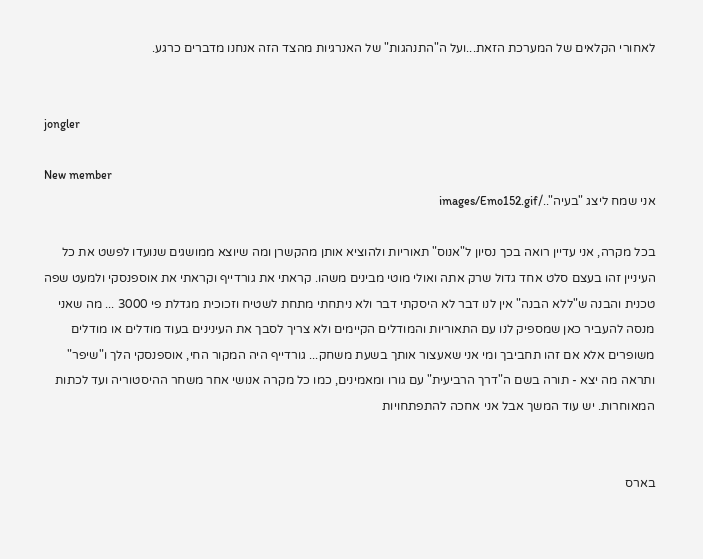לאחורי הקלאים של המערכת הזאת...ועל ה"התנהגות" של האנרגיות מהצד הזה אנחנו מדברים כרגע.


jongler

New member
אני שמח ליצג "בעיה"../images/Emo152.gif

בכל מקרה, אני עדיין רואה בכך נסיון ל"אנוס" תאוריות ולהוציא אותן מהקשרן ומה שיוצא ממושגים שנועדו לפשט את כל העיניין זהו בעצם סלט אחד גדול שרק אתה ואולי מוטי מבינים משהו. קראתי את גורדייף וקראתי את אוספנסקי ולמעט שפה טכנית והבנה ש"ללא הבנה" אין לנו דבר לא היסקתי דבר ולא ניתחתי מתחת לשטיח וזכוכית מגדלת פי 3000 ... מה שאני מנסה להעביר כאן שמספיק לנו עם התאוריות והמודלים הקיימים ולא צריך לסבך את העינינים בעוד מודלים או מודלים משופרים אלא אם זהו תחביבך ומי אני שאעצור אותך בשעת משחק... גורדייף היה המקור החי, אוספנסקי הלך ו"שיפר" ותראה מה יצא - תורה בשם ה"דרך הרביעית" עם גורו ומאמינים, כמו כל מקרה אנושי אחר משחר ההיסטוריה ועד לכתות המאוחרות. יש עוד המשך אבל אני אחכה להתפתחויות


בארס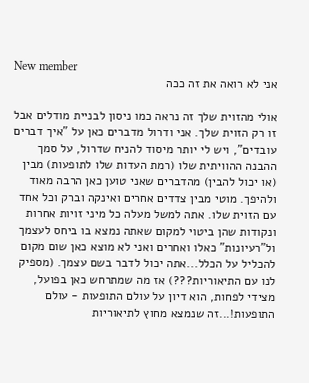New member
אני לא רואה את זה ככה

אולי מהזוית שלך זה נראה כמו ניסון לבניית מודלים אבל זו רק הזוית שלך. אני ודרול מדברים כאן על "איך דברים עובדים", ויש לי יותר מיסוד להניח שדרול, על סמך ההבנה ההוויתית שלו (רמת העדות שלו לתופעות) מבין (או יכול להבין) מהדברים שאני טוען כאן הרבה מאוד ולהיפך. מוטי מבין צדדים אחרים ואינקה וברק וכל אחד עם הזוית שלו. אתה למשל מעלה כל מיני זויות אחרות ונקודות שהן ביטוי למקום שאתה נמצא בו ביחס לעצמך ול"רעיונות" כאלו ואחרים ואני לא מוצא כאן שום מקום להכליל על הכלל...אתה יכול לדבר בשם עצמך. (מספיק לנו עם התיאוריות???) אז מה שמתרחש כאן בפועל, מצידי לפחות, הוא דיון על עולם התופעות - עולם התופעות!...זה שנמצא מחוץ לתיאוריות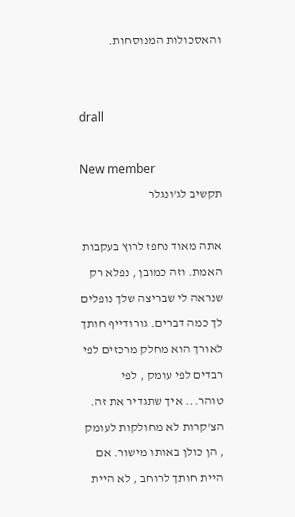והאסכולות המנוסחות.


drall

New member
תקשיב לג'ונגלר

אתה מאוד נחפז לרוץ בעקבות האמת. וזה כמובן , נפלא רק שנראה לי שבריצה שלך נופלים לך כמה דברים. גורודייף חותך לאורך הוא מחלק מרכזים לפי רבדים לפי עומק , לפי טוהר... איך שתגדיר את זה. הצ'קרות לא מחולקות לעומק , הן כולן באותו מישור. אם היית חותך לרוחב , לא היית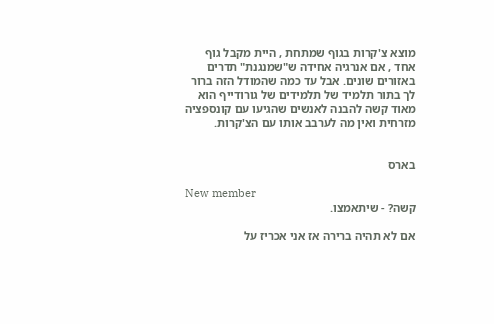מוצא צ'קרות בגוף שמתחת , היית מקבל גוף אחד , אם אנרגיה אחידה ש"שמנגנת" תדרים באזורים שונים. אבל עד כמה שהמודל הזה ברור לך בתור תלמיד של תלמידים של גורודייף הוא מאוד קשה להבנה לאנשים שהגיעו עם קונספציה מזרחית ואין מה לערבב אותו עם הצ'קרות.


בארס

New member
קשה? - שיתאמצו.

אם לא תהיה ברירה אז אני אכריז על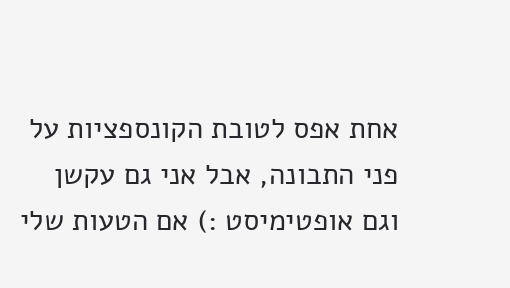אחת אפס לטובת הקונספציות על פני התבונה, אבל אני גם עקשן וגם אופטימיסט :) אם הטעות שלי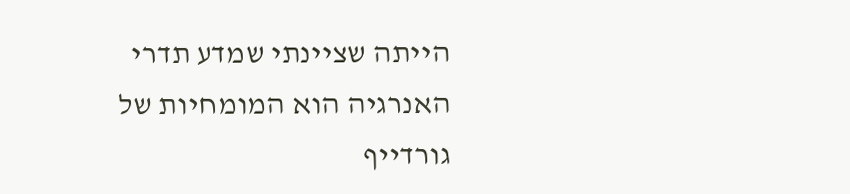הייתה שציינתי שמדע תדרי האנרגיה הוא המומחיות של גורדייף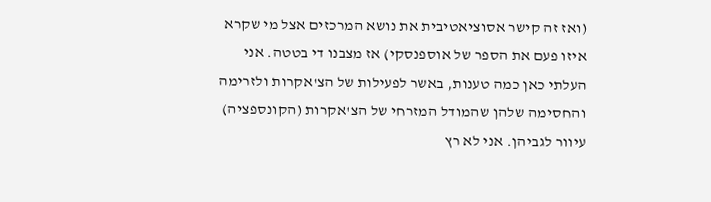(ואז זה קישר אסוציאטיבית את נושא המרכזים אצל מי שקרא איזו פעם את הספר של אוספנסקי) אז מצבנו די בטטה. אני העלתי כאן כמה טענות, באשר לפעילות של הצ'אקרות ולזרימה והחסימה שלהן שהמודל המזרחי של הצ'אקרות (הקונספציה) עיוור לגביהן. אני לא רץ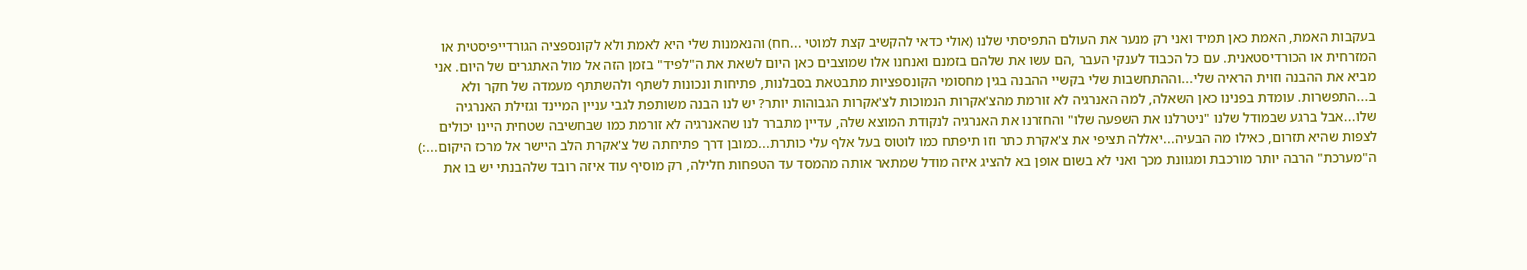בעקבות האמת, האמת כאן תמיד ואני רק מנער את העולם התפיסתי שלנו (אולי כדאי להקשיב קצת למוטי ...חח) והנאמנות שלי היא לאמת ולא לקונספציה הגורדייפיסטית או המזרחית או הכורדיסטאנית. עם כל הכבוד לענקי העבר ,הם עשו את שלהם בזמנם ואנחנו אלו שמוצבים כאן היום לשאת את ה"לפיד" בזמן הזה אל מול האתגרים של היום. אני מביא את ההבנה וזוית הראיה שלי...וההתחשבות שלי בקשיי ההבנה בגין מחסומי הקונספציות מתבטאת בסבלנות, פתיחות ונכונות לשתף ולהשתתף מעמדה של חקר ולא ב...התפשרות. עומדת בפנינו כאן השאלה, למה האנרגיה לא זורמת מהצ'אקרות הנמוכות לצ'אקרות הגבוהות יותר? יש לנו הבנה משותפת לגבי עניין המיינד וגזילת האנרגיה שלו...אבל ברגע שבמודל שלנו "ניטרלנו את השפעה שלו" והחזרנו את האנרגיה לנקודת המוצא שלה, עדיין מתברר לנו שהאנרגיה לא זורמת כמו שבחשיבה שטחית היינו יכולים לצפות שהיא תזרום, כאילו מה הבעיה...יאללה תציפי את צ'אקרת כתר וזו תיפתח כמו לוטוס בעל אלף עלי כותרת...כמובן דרך פתיחתה של צ'אקרת הלב היישר אל מרכז היקום...:) ה"מערכת" הרבה יותר מורכבת ומגוונת מכך ואני לא בשום אופן בא להציג איזה מודל שמתאר אותה מהמסד עד הטפחות חלילה, רק מוסיף עוד איזה רובד שלהבנתי יש בו את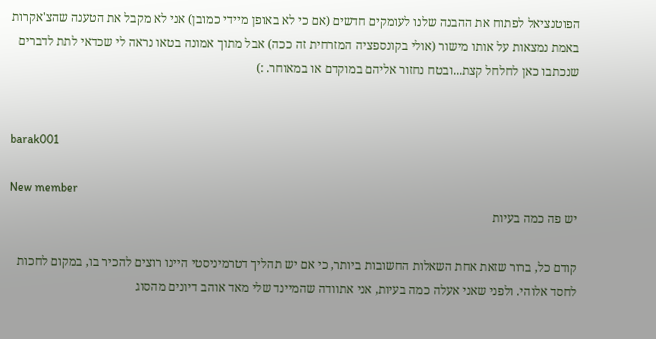הפוטנציאל לפתוח את ההבנה שלנו לעומקים חדשים (אם כי לא באופן מיידי כמובן) אני לא מקבל את הטענה שהצ'אקרות באמת נמצאות על אותו מישור (אולי בקונספציה המזרחית זה ככה) אבל מתוך אמונה בטאו נראה לי שכדאי לתת לדברים שנכתבו כאן לחלחל קצת...ובטח נחזור אליהם במוקדם או במאוחר. :)


barak001

New member
יש פה כמה בעיות

קודם כל, ברור שזאת אחת השאלות החשובות ביותר, כי אם יש תהליך דטרמיניסטי היינו רוצים להכיר בו, במקום לחכות לחסד אלוהי. ולפני שאני אעלה כמה בעיות, אני אתוודה שהמיינד שלי מאד אוהב דיונים מהסוג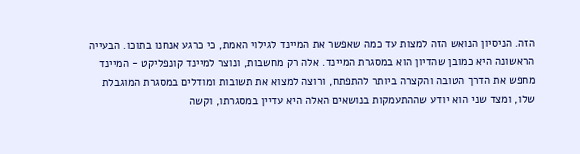הזה. הניסיון הנואש הזה למצות עד כמה שאפשר את המיינד לגילוי האמת, כי כרגע אנחנו בתוכו. הבעייה הראשונה היא כמובן שהדיון הוא במסגרת המיינד. אלה רק מחשבות, ונוצר למיינד קונפליקט - המיינד מחפש את הדרך הטובה והקצרה ביותר להתפתח, ורוצה למצוא את תשובות ומודלים במסגרת המוגבלת שלו, ומצד שני הוא יודע שההתעמקות בנושאים האלה היא עדיין במסגרתו, וקשה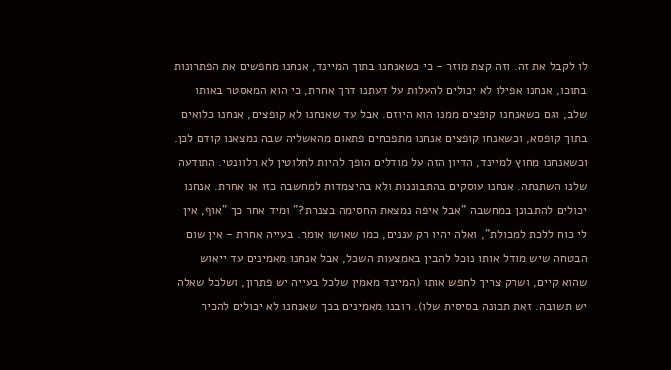לו לקבל את זה. וזה קצת מוזר - כי כשאנחנו בתוך המיינד, אנחנו מחפשים את הפתרונות בתוכו, אנחנו אפילו לא יכולים להעלות על דעתנו דרך אחרת, כי הוא המאסטר באותו שלב, וגם כשאנחנו קופצים ממנו הוא היוזם. אבל עד שאנחנו לא קופצים, אנחנו כלואים בתוך קופסא, וכשאנחו קופצים אנחנו מתפכחים פתאום מהאשליה שבה נמצאנו קודם לכן. וכשאנחנו מחוץ למיינד, הדיון הזה על מודלים הופך להיות לחלוטין לא רלוונטי. התודעה שלנו השתנתה. אנחנו עוסקים בהתבוננות ולא בהיצמדות למחשבה כזו או אחרת. אנחנו יכולים להתבונן במחשבה "אבל איפה נמצאת החסימה בצנרת?" ומיד אחר כך "אוף, אין לי כוח ללכת למכולת", ואלה יהיו רק עננים, כמו שאושו אומר. בעייה אחרת - אין שום הבטחה שיש מודל אותו נוכל להבין באמצעות השכל, אבל אנחנו מאמינים עד ייאוש שהוא קיים, ושרק צריך לחפש אותו (המיינד מאמין שלכל בעייה יש פתרון, ושלכל שאלה יש תשובה. זאת תכונה בסיסית שלו). רובנו מאמינים בכך שאנחנו לא יכולים להכיר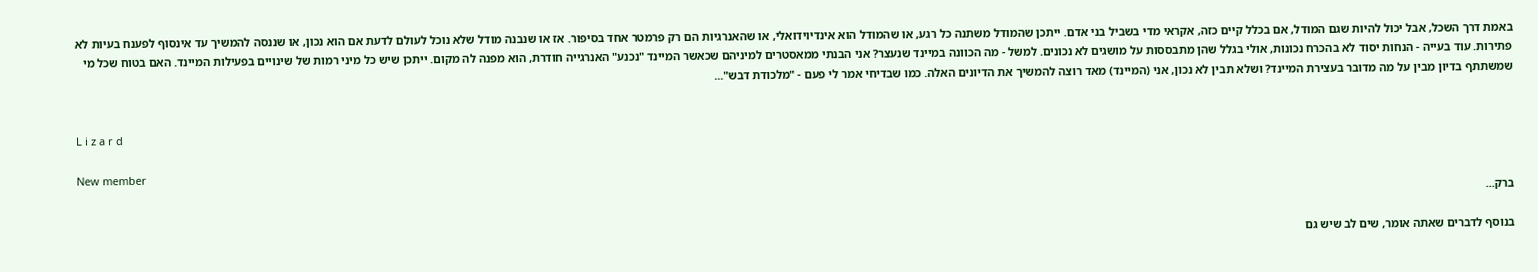באמת דרך השכל, אבל יכול להיות שגם המודל, אם בכלל קיים כזה, אקראי מדי בשביל בני אדם. ייתכן שהמודל משתנה כל רגע, או שהמודל הוא אינדיוידואלי, או שהאנרגיות הם רק פרמטר אחד בסיפור. אז או שנבנה מודל שלא נוכל לעולם לדעת אם הוא נכון, או שננסה להמשיך עד אינסוף לפענח בעיות לא פתירות. עוד בעייה - הנחות יסוד לא בהכרח נכונות, אולי בגלל שהן מתבססות על מושגים לא נכונים. למשל - מה הכוונה במיינד שנעצר? אני הבנתי ממאסטרים למיניהם שכאשר המיינד "נכנע" האנרגייה חודרת, הוא מפנה לה מקום. ייתכן שיש כל מיני רמות של שינויים בפעילות המיינד. האם בטוח שכל מי שמשתתף בדיון מבין על מה מדובר בעצירת המיינד? ושלא תבין לא נכון, אני (המיינד) מאד רוצה להמשיך את הדיונים האלה. כמו שבדיחי אמר לי פעם - "מלכודת דבש"...


L i z a r d

New member
ברק...

בנוסף לדברים שאתה אומר, שים לב שיש גם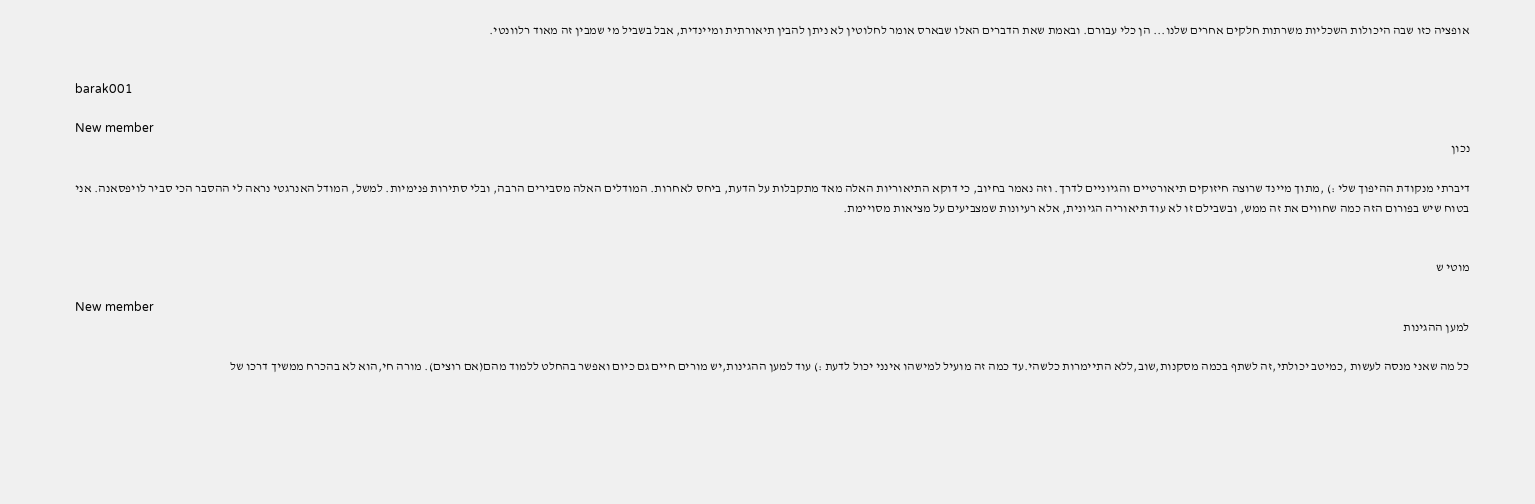אופציה כזו שבה היכולות השכליות משרתות חלקים אחרים שלנו... הן כלי עבורם. ובאמת שאת הדברים האלו שבארס אומר לחלוטין לא ניתן להבין תיאורתית ומיינדית, אבל בשביל מי שמבין זה מאוד רלוונטי.


barak001

New member
נכון

דיברתי מנקודת ההיפוך שלי :) ,מתוך מיינד שרוצה חיזוקים תיאורטיים והגיוניים לדרך. וזה נאמר בחיוב, כי דוקא התיאוריות האלה מאד מתקבלות על הדעת, ביחס לאחרות. המודלים האלה מסבירים הרבה, ובלי סתירות פנימיות. למשל, המודל האנרגטי נראה לי ההסבר הכי סביר לויפסאנה. אני בטוח שיש בפורום הזה כמה שחווים את זה ממש, ובשבילם זו לא עוד תיאוריה הגיונית, אלא רעיונות שמצביעים על מציאות מסויימת.


מוטי ש

New member
למען ההגינות

כל מה שאני מנסה לעשות ,כמיטב יכולתי,זה לשתף בכמה מסקנות,שוב,ללא התיימרות כלשהי.עד כמה זה מועיל למישהו אינני יכול לדעת :) עוד למען ההגינות,יש מורים חיים גם כיום ואפשר בהחלט ללמוד מהם(אם רוצים). מורה חי,הוא לא בהכרח ממשיך דרכו של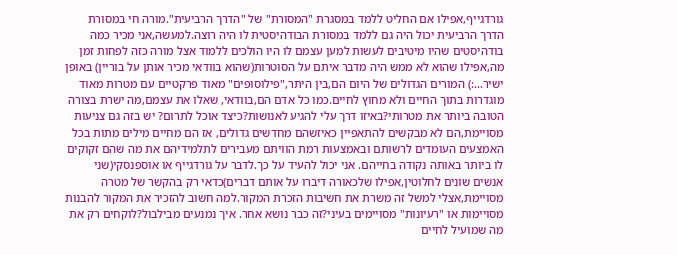גורדגייף,אפילו אם החליט ללמד במסגרת "המסורת" של "הדרך הרביעית".מורה חי במסורת הדרך הרביעית יכול היה גם ללמד במסורת הבודהיסטית לו היה רוצה.למעשה,אני מכיר כמה בודהיסטים שהיו מיטיבים לעשות למען עצמם לו היו הולכים ללמוד אצל מורה כזה לפחות זמן מה,אפילו שהוא לא ממש היה מדבר איתם על הסוטרות(שהוא בוודאי מכיר אותן על בוריין) באופן ישיר...:) המורים הגדולים של היום הם,בין היתר,"פילוסופים" מאוד פרקטיים עם מטרות מאוד מוגדרות בתוך החיים ולא מחוץ לחיים.כמו כל אדם הם,בוודאי, שאלו את עצמם,מה ישרת בצורה הטובה ביותר את מטרותי?באיזו דרך עלי להגיע לאנושות?כיצד אוכל לתרום? יש בזה גם צניעות מסויימת,הם לא מבקשים להתאפיין כאיזשהם מחדשים גדולים, אז הם מחיים מילים מתות בכל האמצעים העומדים לרשותם ובאמצעות רמת הוויתם מעבירים לתלמידיהם את מה שהם זקוקים לו ביותר באותה נקודה בחייהם. אני יכול להעיד על כך.לדבר על גורדגייף או אוספנסקי(שני אנשים שונים לחלוטין,אפילו שלכאורה דיברו על אותם דברים)כדאי רק בהקשר של מטרה מסויימת,אצלי למשל זה משרת את חשיבות הזכרת המקור.למה חשוב להזכיר את המקור להבנות מסויימות או "רעיונות" מסויימים בעיני?זה כבר נושא אחר. איך נמנעים מבילבול?לוקחים רק את מה שמועיל לחיים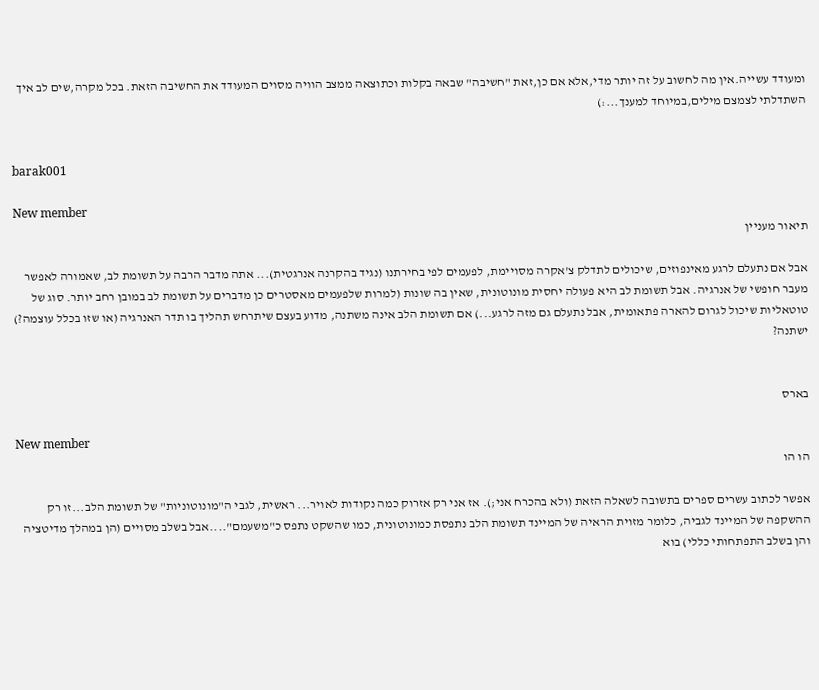ומעודד עשייה.אין מה לחשוב על זה יותר מדי,אלא אם כן,זאת "חשיבה" שבאה בקלות וכתוצאה ממצב הוויה מסוים המעודד את החשיבה הזאת. בכל מקרה,שים לב איך השתדלתי לצמצם מילים,במיוחד למענך...:)


barak001

New member
תיאור מעניין

אבל אם נתעלם לרגע מאינפוזים, שיכולים לתדלק צ'אקרה מסויימת, לפעמים לפי בחירתנו (נגיד בהקרנה אנרגטית)... אתה מדבר הרבה על תשומת לב, שאמורה לאפשר מעבר חופשי של אנרגיה. אבל תשומת לב היא פעולה יחסית מונוטונית, שאין בה שונות (למרות שלפעמים מאסטרים כן מדברים על תשומת לב במובן רחב יותר. סוג של טוטאליות שיכול לגרום להארה פתאומית, אבל נתעלם גם מזה לרגע...) אם תשומת הלב אינה משתנה, מדוע בעצם שיתרחש תהליך בו תדר האנרגיה (או שזו בכלל עוצמה?) ישתנה?


בארס

New member
הו הו

אפשר לכתוב עשרים ספרים בתשובה לשאלה הזאת (ולא בהכרח אני;). אז אני רק אזרוק כמה נקודות לאויר... ראשית, לגבי ה"מונוטוניות" של תשומת הלב...זו רק ההשקפה של המיינד לגביה, כלומר מזוית הראיה של המיינד תשומת הלב נתפסת כמונוטונית, כמו שהשקט נתפס כ"משעמם"....אבל בשלב מסויים (הן במהלך מדיטציה והן בשלב התפתחותי כללי) בוא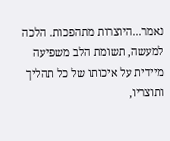נאמר...היוצרות מתהפכות. הלכה למעשה, תשומת הלב משפיעה מיידית על איכותו של כל תהליך ותוצריו,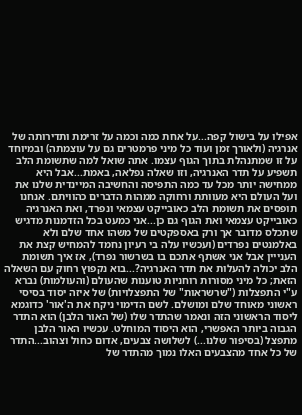אפילו על בישול קפה...על אחת כמה וכמה על זרימת ותדירותה של אנרגיה (ולאורך זמן ועוד כל מיני פרמטרים גם על עוצמתה) ובמיוחד על זו שמתנהלת בתוך הגוף עצמו. אתה שואל למה שתשומת הלב תשפיע על תדר האנרגיה, וזו שאלה נפלאה, באמת...אבל היא ממחישה יותר מכל עד כמה התפיסה והחשיבה המיינדית שלנו את ועל העולם היא מעוותת ורחוקה ממהות הדברים כהוויתם. אנחנו תופסים את תשומת הלב כאובייקט עצמאי ונפרד, ואת האנרגיה כאובייקט עצמאי ואת הגוף גם כן...אני כמעט בכל הזדמנות מדגיש שתכלס מדובר אך ורק באספקטים של משהו אחד שלם ולא באלמנטים נפרדים (ועכשיו עלה בי רעיון נחמד להמחיש קצת את הענייין אבל אני אשתף אתכם בו בשרשור נפרד), אז איך תשומת הלב יכולה להעלות את תדר האנרגיה?...בוא נקפוץ רחוק עם השאלה הזאת; כל מיני מסורות רוחניות טוענות שהעולם (והעולמות) נברא ע"י התפצלות ("שרשראות" של התפצלויות) של איזה יסוד בסיסי ראשוני מאוחד שלם ומושלם. לשם הדימוי ניקח את ה'אור' כדוגמא ליסוד הראשוני הזה ונאמר שהתדר שלו (של האור הלבן) הוא התדר הגבוה ביותר האפשרי, הוא היסוד המוחלט. עכשיו האור הלבן מתפצל (בסיפור שלנו...) לשלושה צבעים, אדום כחול וצהוב...התדר של כל אחד מהצבעים האלו נמוך מהתדר של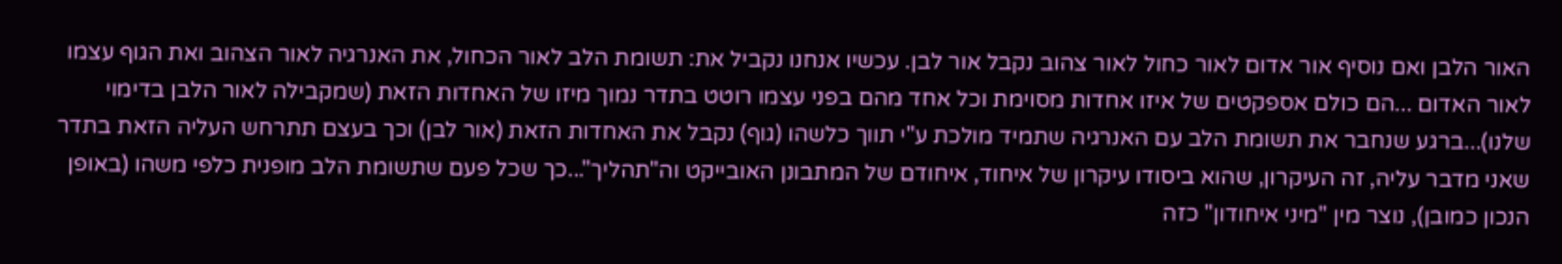האור הלבן ואם נוסיף אור אדום לאור כחול לאור צהוב נקבל אור לבן. עכשיו אנחנו נקביל את: תשומת הלב לאור הכחול, את האנרגיה לאור הצהוב ואת הגוף עצמו לאור האדום ...הם כולם אספקטים של איזו אחדות מסוימת וכל אחד מהם בפני עצמו רוטט בתדר נמוך מיזו של האחדות הזאת (שמקבילה לאור הלבן בדימוי שלנו)...ברגע שנחבר את תשומת הלב עם האנרגיה שתמיד מולכת ע"י תווך כלשהו (גוף) נקבל את האחדות הזאת (אור לבן) וכך בעצם תתרחש העליה הזאת בתדר שאני מדבר עליה, זה העיקרון, שהוא ביסודו עיקרון של איחוד, איחודם של המתבונן האובייקט וה"תהליך"...כך שכל פעם שתשומת הלב מופנית כלפי משהו (באופן הנכון כמובן), נוצר מין "מיני איחודון" כזה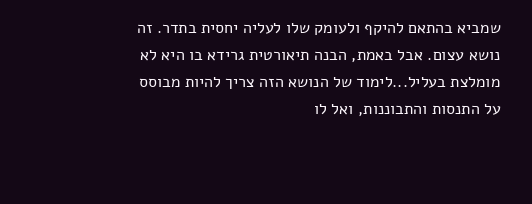שמביא בהתאם להיקף ולעומק שלו לעליה יחסית בתדר. זה נושא עצום. אבל באמת, הבנה תיאורטית גרידא בו היא לא מומלצת בעליל...לימוד של הנושא הזה צריך להיות מבוסס על התנסות והתבוננות, ואל לו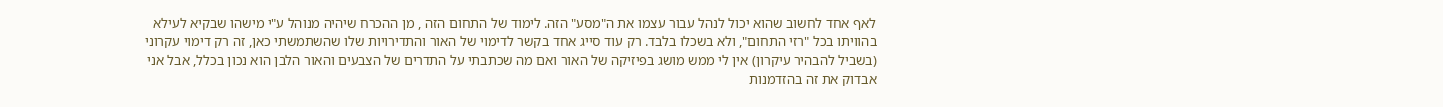לאף אחד לחשוב שהוא יכול לנהל עבור עצמו את ה"מסע" הזה. לימוד של התחום הזה , מן ההכרח שיהיה מנוהל ע"י מישהו שבקיא לעילא בהוויתו בכל "רזי התחום", ולא בשכלו בלבד. רק עוד סייג אחד בקשר לדימוי של האור והתדירויות שלו שהשתמשתי כאן, זה רק דימוי עקרוני (בשביל להבהיר עיקרון) אין לי ממש מושג בפיזיקה של האור ואם מה שכתבתי על התדרים של הצבעים והאור הלבן הוא נכון בכלל, אבל אני אבדוק את זה בהזדמנות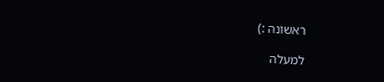ראשונה :)

למעלה